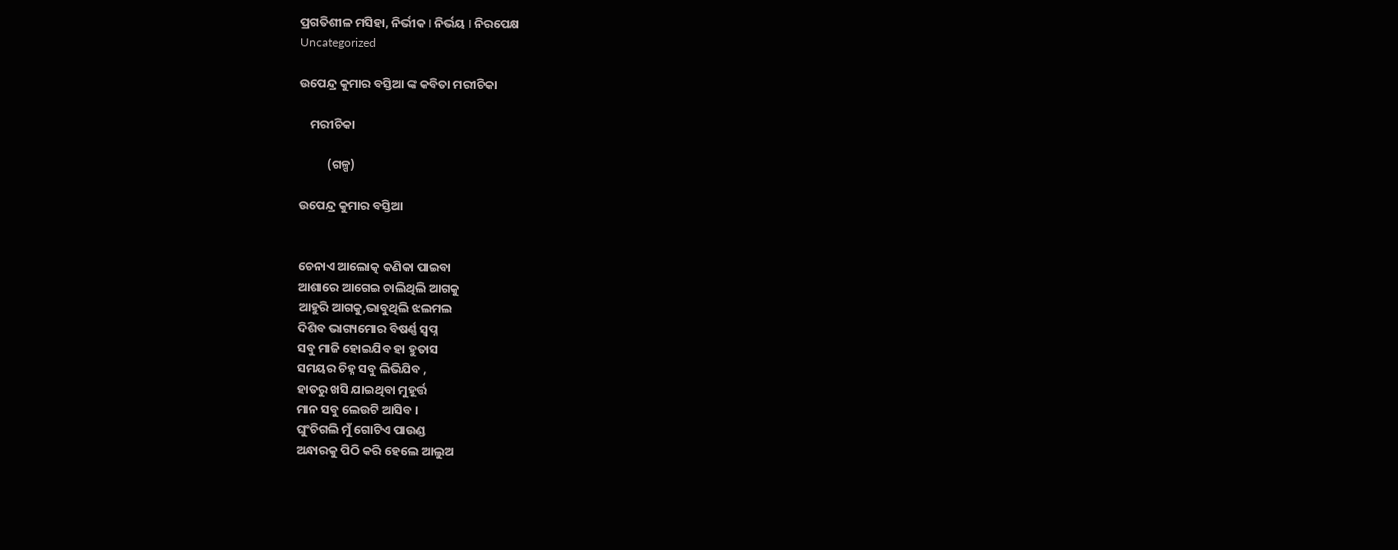ପ୍ରଗତିଶୀଳ ମସିହା, ନିର୍ଭୀକ I ନିର୍ଭୟ I ନିରପେକ୍ଷ
Uncategorized

ଉପେନ୍ଦ୍ର କୁମାର ବସ୍ତିଆ ଙ୍କ କବିତା ମରୀଚିକା

    ମରୀଚିକା

          (ଗଳ୍ପ)

ଉପେନ୍ଦ୍ର କୁମାର ବସ୍ତିଆ


ଚେନାଏ ଆଲୋତ୍କ କଣିକା ପାଇବା
ଆଶାରେ ଆଗେଇ ଚାଲିଥିଲି ଆଗକୁ
ଆହୁରି ଆଗକୁ,ଭାବୁଥିଲି ଝଲମଲ
ଦିଶିବ ଭାଗ୍ୟମୋର ବିଷର୍ଣ୍ଣ ସ୍ବପ୍ନ
ସବୁ ମାଜି ହୋଇଯିବ ହା ହୁତାସ
ସମୟର ଚିହ୍ନ ସବୁ ଲିଭିଯିବ ,
ହାତରୁ ଖସି ଯାଇଥିବା ମୁହୂର୍ତ୍ତ
ମାନ ସବୁ ଲେଉଟି ଆସିବ ।
ଘୁଂଚିଗଲି ମୁଁ ଗୋଟିଏ ପାଉଣ୍ଡ
ଅନ୍ଧାରକୁ ପିଠି କରି ହେଲେ ଆଲୁଅ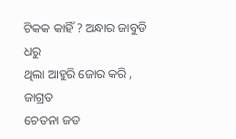ଟିକକ କାହିଁ ? ଅନ୍ଧାର ଜାବୁଡି ଧରୁ
ଥିଲା ଆହୁରି ଜୋର କରି , ଜାଗ୍ରତ
ଚେତନା ଜଡ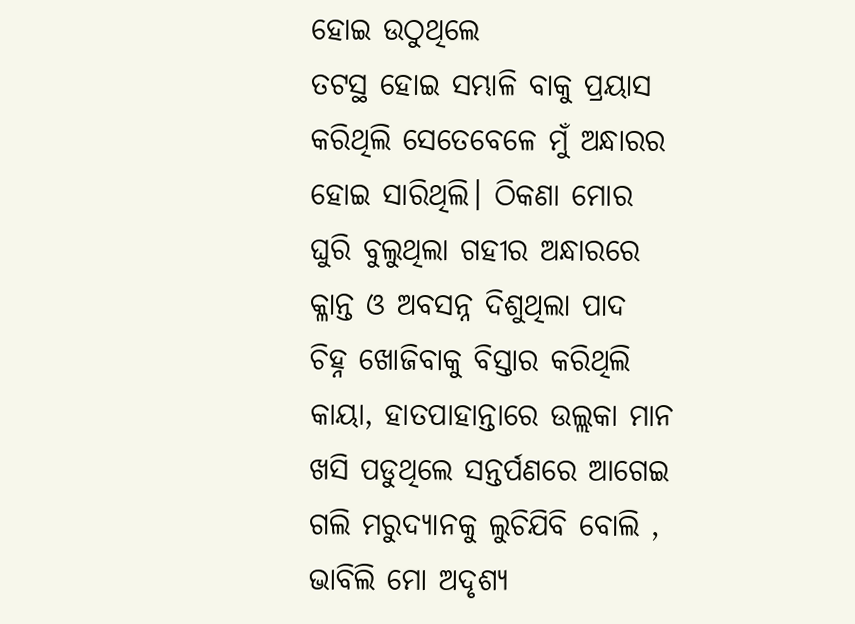ହୋଇ ଉଠୁଥିଲେ
ତଟସ୍ଥ ହୋଇ ସମ୍ଭାଳି ବାକୁ ପ୍ରୟାସ
କରିଥିଲି ସେତେବେଳେ ମୁଁ ଅନ୍ଧାରର
ହୋଇ ସାରିଥିଲି। ଠିକଣା ମୋର
ଘୁରି ବୁଲୁଥିଲା ଗହୀର ଅନ୍ଧାରରେ
କ୍ଳାନ୍ତ ଓ ଅବସନ୍ନ ଦିଶୁଥିଲା ପାଦ
ଚିହ୍ନ ଖୋଜିବାକୁ ବିସ୍ତାର କରିଥିଲି
କାୟା, ହାତପାହାନ୍ତାରେ ଉଲ୍ଲକା ମାନ
ଖସି ପଡୁଥିଲେ ସନ୍ତର୍ପଣରେ ଆଗେଇ
ଗଲି ମରୁଦ୍ୟାନକୁ ଲୁଚିଯିବି ବୋଲି ,
ଭାବିଲି ମୋ ଅଦୃଶ୍ୟ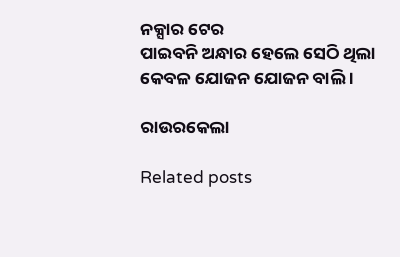ନକ୍ସାର ଟେର
ପାଇବନି ଅନ୍ଧାର ହେଲେ ସେଠି ଥିଲା
କେବଳ ଯୋଜନ ଯୋଜନ ବାଲି ।

ରାଉରକେଲା

Related posts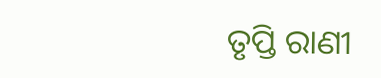ତୃପ୍ତି ରାଣୀ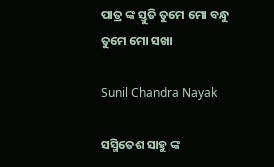ପାତ୍ର ଙ୍କ ସ୍ତୁତି ତୁମେ ମୋ ବନ୍ଧୁ ତୁମେ ମୋ ସଖା

Sunil Chandra Nayak

ସସ୍ମିତେଶ ସାହୁ ଙ୍କ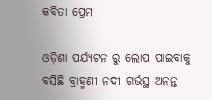କବିତା ପ୍ରେମ

ଓଡ଼ିଶା ପର୍ଯ୍ୟଟନ ରୁ ଲୋପ ପାଇବାକୁ ବସିଛି ବ୍ରାହ୍ମଣୀ ନଦୀ ଗର୍ଭସ୍ଥ ଅନନ୍ତ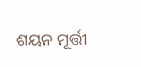ଶୟନ ମୂର୍ତ୍ତୀ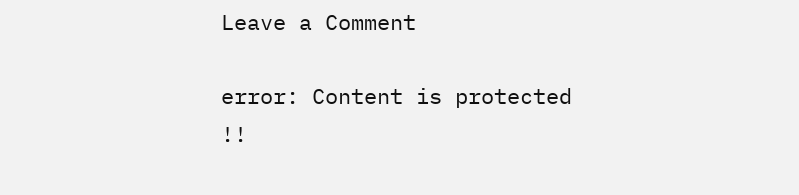Leave a Comment

error: Content is protected !!